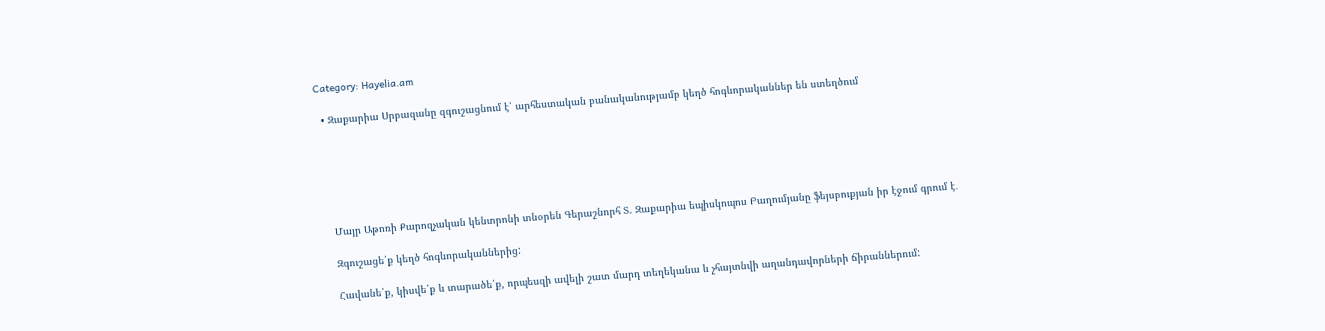Category: Hayelia.am

  • Զաքարիա Սրբազանը զգուշացնում է՝ արհեստական բանականությամբ կեղծ հոգևորականներ են ստեղծում






    Մայր Աթոռի Քարոզչական կենտրոնի տնօրեն Գերաշնորհ Տ. Զաքարիա եպիսկոպոս Բաղումյանը ֆեյսբուքյան իր էջում գրում է․

    Զգուշացե՛ք կեղծ հոգևորականներից:

    Հավանե՛ք, կիսվե՛ք և տարածե՛ք, որպեսզի ավելի շատ մարդ տեղեկանա և չհայտնվի աղանդավորների ճիրաններում: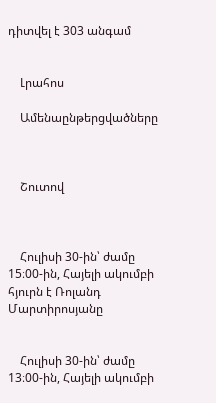դիտվել է 303 անգամ


    Լրահոս

    Ամենաընթերցվածները



    Շուտով



    Հուլիսի 30-ին՝ ժամը 15։00-ին, Հայելի ակումբի հյուրն է Ռոլանդ Մարտիրոսյանը


    Հուլիսի 30-ին՝ ժամը 13։00-ին, Հայելի ակումբի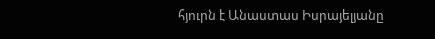հյուրն է Անաստաս Իսրայելյանը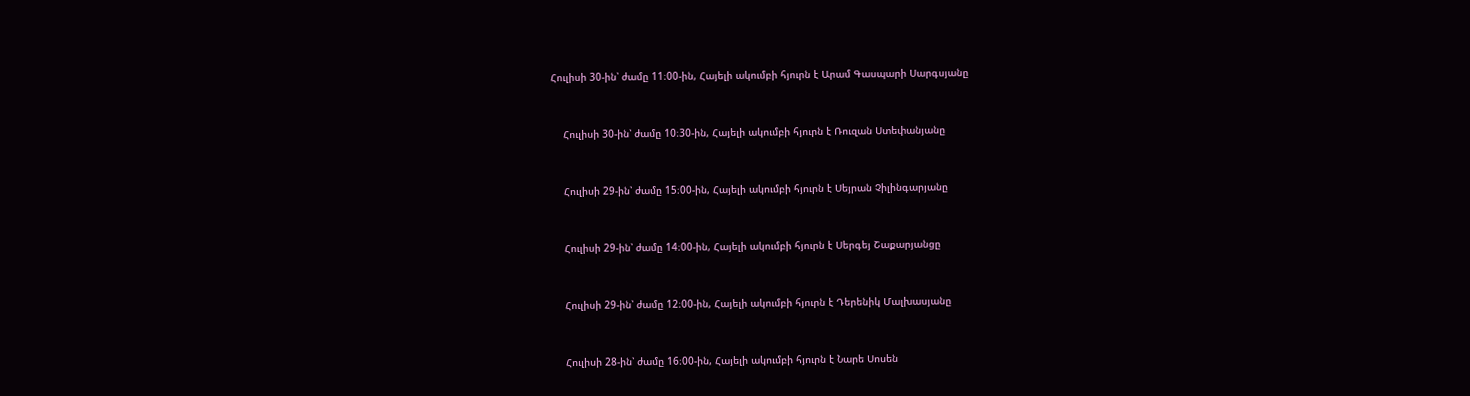Հուլիսի 30-ին՝ ժամը 11։00-ին, Հայելի ակումբի հյուրն է Արամ Գասպարի Սարգսյանը


    Հուլիսի 30-ին՝ ժամը 10։30-ին, Հայելի ակումբի հյուրն է Ռուզան Ստեփանյանը


    Հուլիսի 29-ին՝ ժամը 15։00-ին, Հայելի ակումբի հյուրն է Սեյրան Չիլինգարյանը


    Հուլիսի 29-ին՝ ժամը 14։00-ին, Հայելի ակումբի հյուրն է Սերգեյ Շաքարյանցը


    Հուլիսի 29-ին՝ ժամը 12։00-ին, Հայելի ակումբի հյուրն է Դերենիկ Մալխասյանը


    Հուլիսի 28-ին՝ ժամը 16։00-ին, Հայելի ակումբի հյուրն է Նարե Սոսեն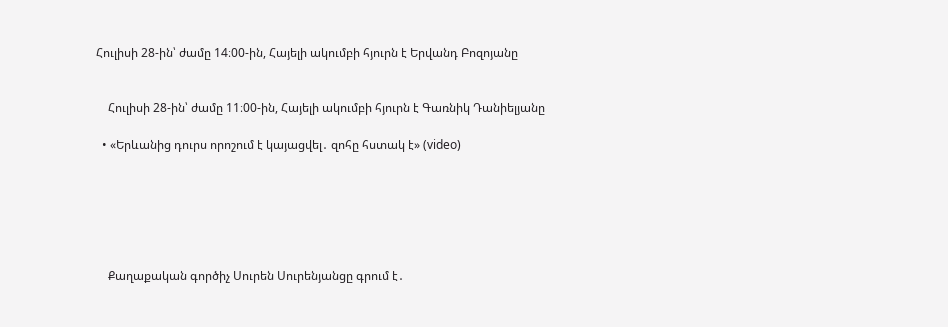Հուլիսի 28-ին՝ ժամը 14։00-ին, Հայելի ակումբի հյուրն է Երվանդ Բոզոյանը


    Հուլիսի 28-ին՝ ժամը 11։00-ին, Հայելի ակումբի հյուրն է Գառնիկ Դանիելյանը

  • «Երևանից դուրս որոշում է կայացվել․ զոհը հստակ է» (video)






    Քաղաքական գործիչ Սուրեն Սուրենյանցը գրում է․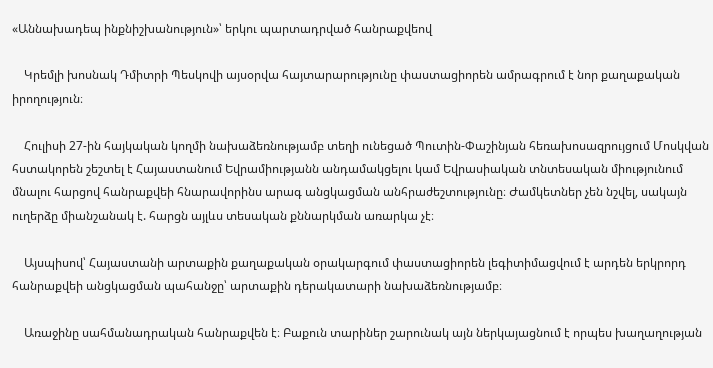«Աննախադեպ ինքնիշխանություն»՝ երկու պարտադրված հանրաքվեով

    Կրեմլի խոսնակ Դմիտրի Պեսկովի այսօրվա հայտարարությունը փաստացիորեն ամրագրում է նոր քաղաքական իրողություն։

    Հուլիսի 27-ին հայկական կողմի նախաձեռնությամբ տեղի ունեցած Պուտին-Փաշինյան հեռախոսազրույցում Մոսկվան հստակորեն շեշտել է Հայաստանում Եվրամիությանն անդամակցելու կամ Եվրասիական տնտեսական միությունում մնալու հարցով հանրաքվեի հնարավորինս արագ անցկացման անհրաժեշտությունը։ Ժամկետներ չեն նշվել, սակայն ուղերձը միանշանակ է. հարցն այլևս տեսական քննարկման առարկա չէ։

    Այսպիսով՝ Հայաստանի արտաքին քաղաքական օրակարգում փաստացիորեն լեգիտիմացվում է արդեն երկրորդ հանրաքվեի անցկացման պահանջը՝ արտաքին դերակատարի նախաձեռնությամբ։

    Առաջինը սահմանադրական հանրաքվեն է։ Բաքուն տարիներ շարունակ այն ներկայացնում է որպես խաղաղության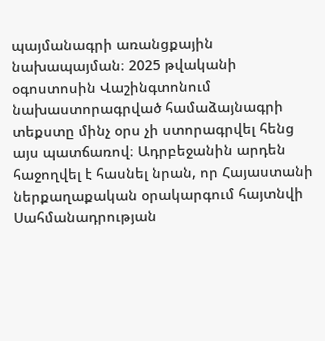պայմանագրի առանցքային նախապայման։ 2025 թվականի օգոստոսին Վաշինգտոնում նախաստորագրված համաձայնագրի տեքստը մինչ օրս չի ստորագրվել հենց այս պատճառով։ Ադրբեջանին արդեն հաջողվել է հասնել նրան, որ Հայաստանի ներքաղաքական օրակարգում հայտնվի Սահմանադրության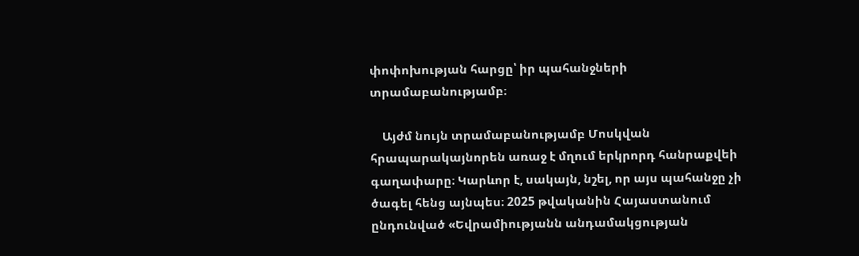փոփոխության հարցը՝ իր պահանջների տրամաբանությամբ։

    Այժմ նույն տրամաբանությամբ Մոսկվան հրապարակայնորեն առաջ է մղում երկրորդ հանրաքվեի գաղափարը։ Կարևոր է, սակայն, նշել, որ այս պահանջը չի ծագել հենց այնպես։ 2025 թվականին Հայաստանում ընդունված «Եվրամիությանն անդամակցության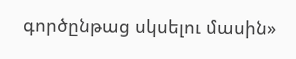գործընթաց սկսելու մասին»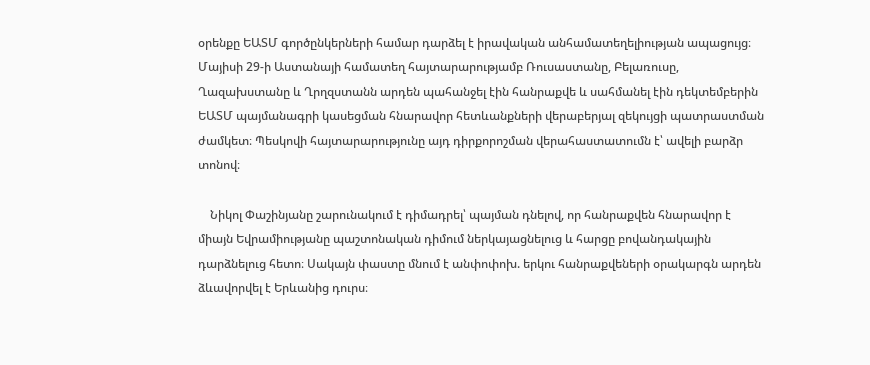օրենքը ԵԱՏՄ գործընկերների համար դարձել է իրավական անհամատեղելիության ապացույց։ Մայիսի 29-ի Աստանայի համատեղ հայտարարությամբ Ռուսաստանը, Բելառուսը, Ղազախստանը և Ղրղզստանն արդեն պահանջել էին հանրաքվե և սահմանել էին դեկտեմբերին ԵԱՏՄ պայմանագրի կասեցման հնարավոր հետևանքների վերաբերյալ զեկույցի պատրաստման ժամկետ։ Պեսկովի հայտարարությունը այդ դիրքորոշման վերահաստատումն է՝ ավելի բարձր տոնով։

    Նիկոլ Փաշինյանը շարունակում է դիմադրել՝ պայման դնելով, որ հանրաքվեն հնարավոր է միայն Եվրամիությանը պաշտոնական դիմում ներկայացնելուց և հարցը բովանդակային դարձնելուց հետո։ Սակայն փաստը մնում է անփոփոխ. երկու հանրաքվեների օրակարգն արդեն ձևավորվել է Երևանից դուրս։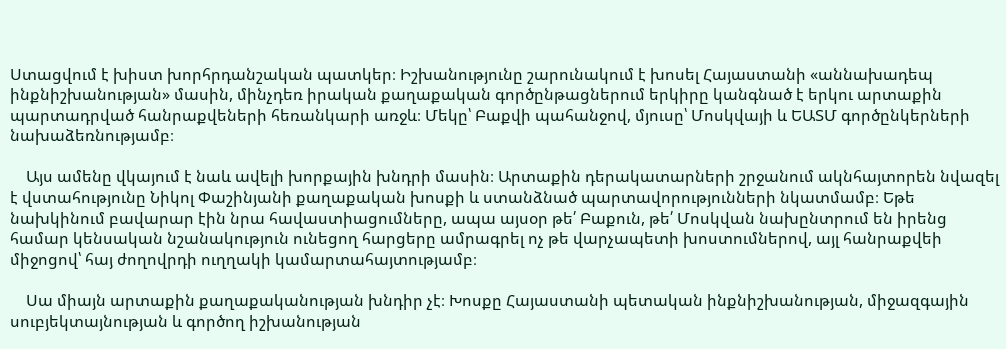Ստացվում է խիստ խորհրդանշական պատկեր։ Իշխանությունը շարունակում է խոսել Հայաստանի «աննախադեպ ինքնիշխանության» մասին, մինչդեռ իրական քաղաքական գործընթացներում երկիրը կանգնած է երկու արտաքին պարտադրված հանրաքվեների հեռանկարի առջև։ Մեկը՝ Բաքվի պահանջով, մյուսը՝ Մոսկվայի և ԵԱՏՄ գործընկերների նախաձեռնությամբ։

    Այս ամենը վկայում է նաև ավելի խորքային խնդրի մասին։ Արտաքին դերակատարների շրջանում ակնհայտորեն նվազել է վստահությունը Նիկոլ Փաշինյանի քաղաքական խոսքի և ստանձնած պարտավորությունների նկատմամբ։ Եթե նախկինում բավարար էին նրա հավաստիացումները, ապա այսօր թե՛ Բաքուն, թե՛ Մոսկվան նախընտրում են իրենց համար կենսական նշանակություն ունեցող հարցերը ամրագրել ոչ թե վարչապետի խոստումներով, այլ հանրաքվեի միջոցով՝ հայ ժողովրդի ուղղակի կամարտահայտությամբ։

    Սա միայն արտաքին քաղաքականության խնդիր չէ։ Խոսքը Հայաստանի պետական ինքնիշխանության, միջազգային սուբյեկտայնության և գործող իշխանության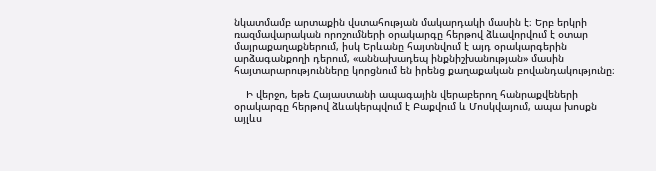նկատմամբ արտաքին վստահության մակարդակի մասին է։ Երբ երկրի ռազմավարական որոշումների օրակարգը հերթով ձևավորվում է օտար մայրաքաղաքներում, իսկ Երևանը հայտնվում է այդ օրակարգերին արձագանքողի դերում, «աննախադեպ ինքնիշխանության» մասին հայտարարությունները կորցնում են իրենց քաղաքական բովանդակությունը։

    Ի վերջո, եթե Հայաստանի ապագային վերաբերող հանրաքվեների օրակարգը հերթով ձևակերպվում է Բաքվում և Մոսկվայում, ապա խոսքն այլևս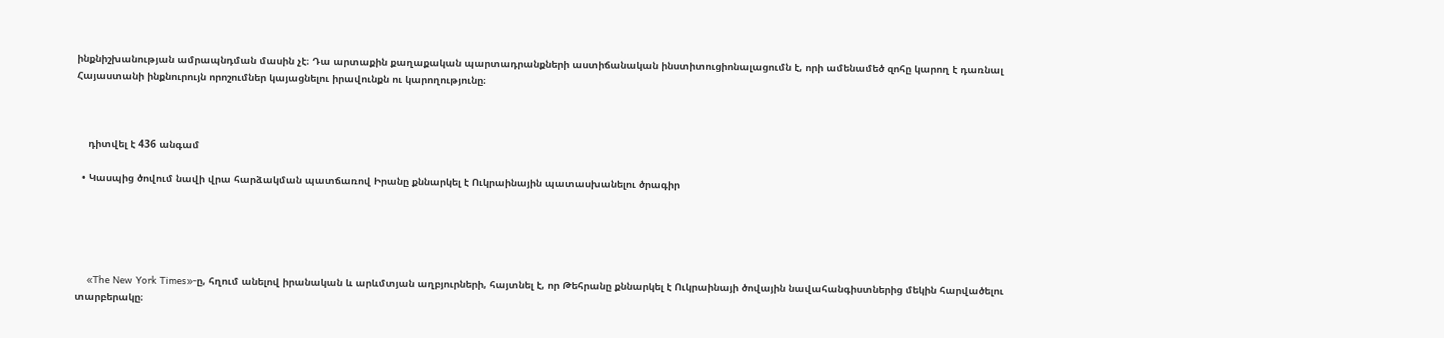ինքնիշխանության ամրապնդման մասին չէ։ Դա արտաքին քաղաքական պարտադրանքների աստիճանական ինստիտուցիոնալացումն է, որի ամենամեծ զոհը կարող է դառնալ Հայաստանի ինքնուրույն որոշումներ կայացնելու իրավունքն ու կարողությունը։



    դիտվել է 436 անգամ

  • Կասպից ծովում նավի վրա հարձակման պատճառով Իրանը քննարկել է Ուկրաինային պատասխանելու ծրագիր





    «The New York Times»-ը, հղում անելով իրանական և արևմտյան աղբյուրների, հայտնել է, որ Թեհրանը քննարկել է Ուկրաինայի ծովային նավահանգիստներից մեկին հարվածելու տարբերակը։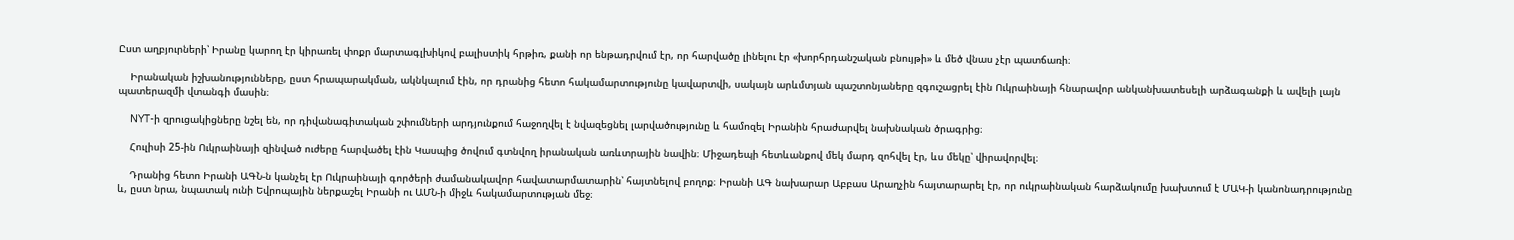Ըստ աղբյուրների՝ Իրանը կարող էր կիրառել փոքր մարտագլխիկով բալիստիկ հրթիռ, քանի որ ենթադրվում էր, որ հարվածը լինելու էր «խորհրդանշական բնույթի» և մեծ վնաս չէր պատճառի։

    Իրանական իշխանությունները, ըստ հրապարակման, ակնկալում էին, որ դրանից հետո հակամարտությունը կավարտվի, սակայն արևմտյան պաշտոնյաները զգուշացրել էին Ուկրաինայի հնարավոր անկանխատեսելի արձագանքի և ավելի լայն պատերազմի վտանգի մասին։

    NYT-ի զրուցակիցները նշել են, որ դիվանագիտական շփումների արդյունքում հաջողվել է նվազեցնել լարվածությունը և համոզել Իրանին հրաժարվել նախնական ծրագրից։

    Հուլիսի 25-ին Ուկրաինայի զինված ուժերը հարվածել էին Կասպից ծովում գտնվող իրանական առևտրային նավին։ Միջադեպի հետևանքով մեկ մարդ զոհվել էր, ևս մեկը՝ վիրավորվել։

    Դրանից հետո Իրանի ԱԳՆ-ն կանչել էր Ուկրաինայի գործերի ժամանակավոր հավատարմատարին՝ հայտնելով բողոք։ Իրանի ԱԳ նախարար Աբբաս Արաղչին հայտարարել էր, որ ուկրաինական հարձակումը խախտում է ՄԱԿ-ի կանոնադրությունը և, ըստ նրա, նպատակ ունի Եվրոպային ներքաշել Իրանի ու ԱՄՆ-ի միջև հակամարտության մեջ։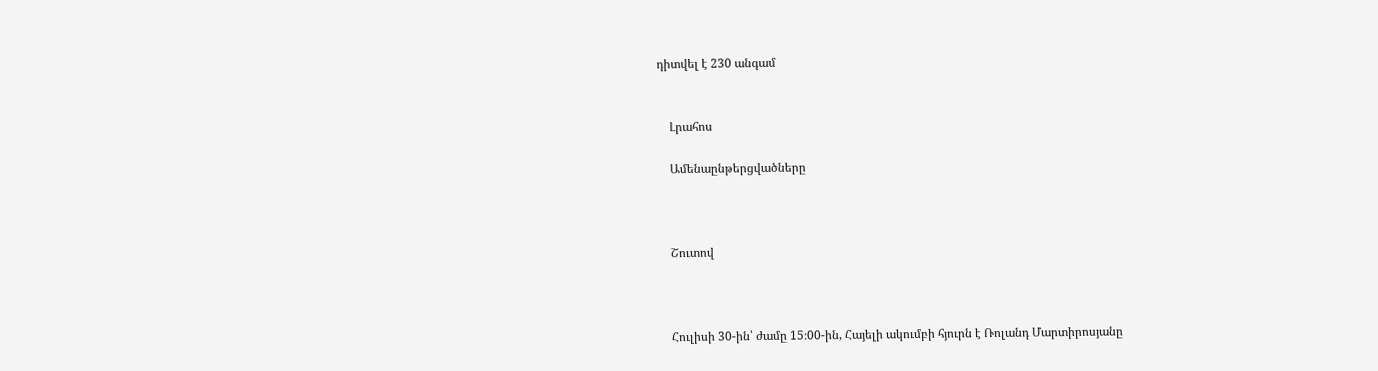դիտվել է 230 անգամ


    Լրահոս

    Ամենաընթերցվածները



    Շուտով



    Հուլիսի 30-ին՝ ժամը 15։00-ին, Հայելի ակումբի հյուրն է Ռոլանդ Մարտիրոսյանը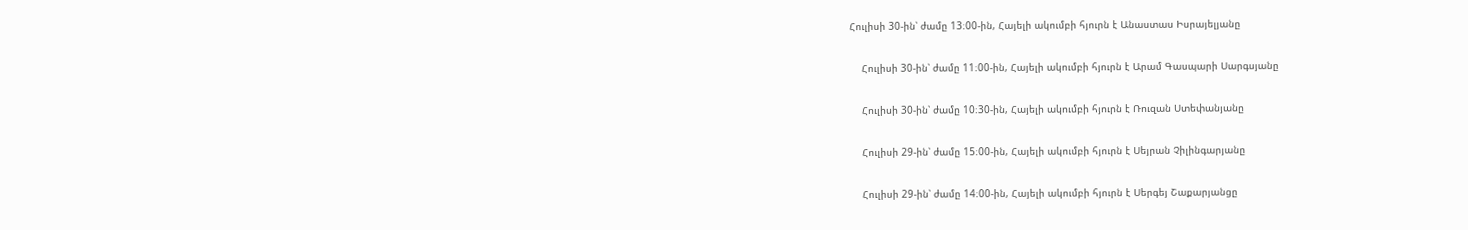Հուլիսի 30-ին՝ ժամը 13։00-ին, Հայելի ակումբի հյուրն է Անաստաս Իսրայելյանը


    Հուլիսի 30-ին՝ ժամը 11։00-ին, Հայելի ակումբի հյուրն է Արամ Գասպարի Սարգսյանը


    Հուլիսի 30-ին՝ ժամը 10։30-ին, Հայելի ակումբի հյուրն է Ռուզան Ստեփանյանը


    Հուլիսի 29-ին՝ ժամը 15։00-ին, Հայելի ակումբի հյուրն է Սեյրան Չիլինգարյանը


    Հուլիսի 29-ին՝ ժամը 14։00-ին, Հայելի ակումբի հյուրն է Սերգեյ Շաքարյանցը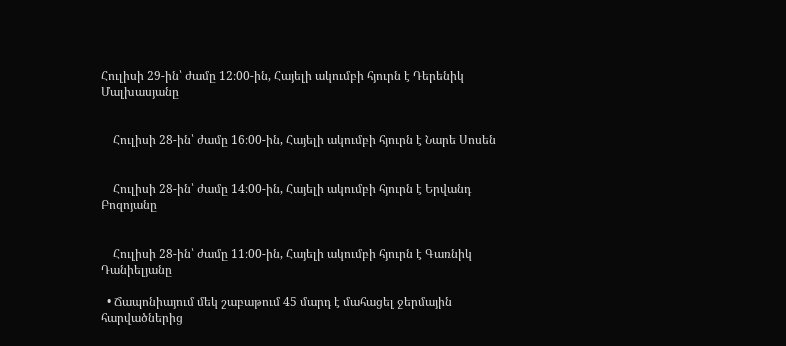Հուլիսի 29-ին՝ ժամը 12։00-ին, Հայելի ակումբի հյուրն է Դերենիկ Մալխասյանը


    Հուլիսի 28-ին՝ ժամը 16։00-ին, Հայելի ակումբի հյուրն է Նարե Սոսեն


    Հուլիսի 28-ին՝ ժամը 14։00-ին, Հայելի ակումբի հյուրն է Երվանդ Բոզոյանը


    Հուլիսի 28-ին՝ ժամը 11։00-ին, Հայելի ակումբի հյուրն է Գառնիկ Դանիելյանը

  • Ճապոնիայում մեկ շաբաթում 45 մարդ է մահացել ջերմային հարվածներից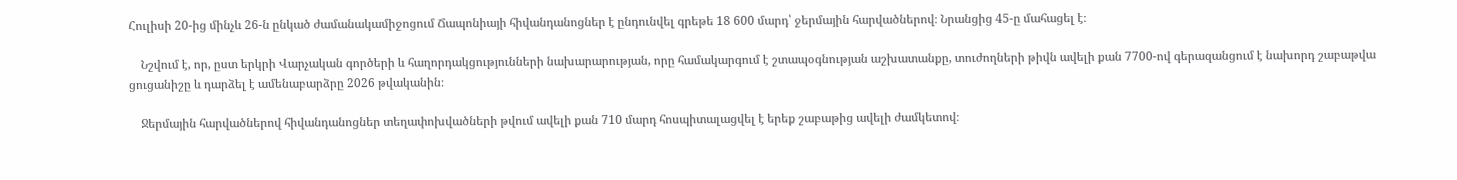Հուլիսի 20-ից մինչև 26-ն ընկած ժամանակամիջոցում Ճապոնիայի հիվանդանոցներ է ընդունվել գրեթե 18 600 մարդ՝ ջերմային հարվածներով։ Նրանցից 45-ը մահացել է։

    Նշվում է, որ, ըստ երկրի Վարչական գործերի և հաղորդակցությունների նախարարության, որը համակարգում է շտապօգնության աշխատանքը, տուժողների թիվն ավելի քան 7700-ով գերազանցում է նախորդ շաբաթվա ցուցանիշը և դարձել է ամենաբարձրը 2026 թվականին։

    Ջերմային հարվածներով հիվանդանոցներ տեղափոխվածների թվում ավելի քան 710 մարդ հոսպիտալացվել է երեք շաբաթից ավելի ժամկետով։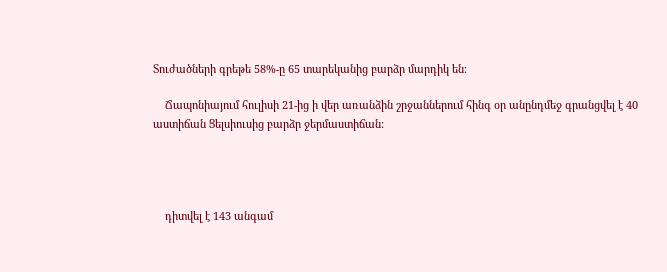Տուժածների գրեթե 58%-ը 65 տարեկանից բարձր մարդիկ են։

    Ճապոնիայում հուլիսի 21-ից ի վեր առանձին շրջաններում հինգ օր անընդմեջ գրանցվել է 40 աստիճան Ցելսիուսից բարձր ջերմաստիճան:




    դիտվել է 143 անգամ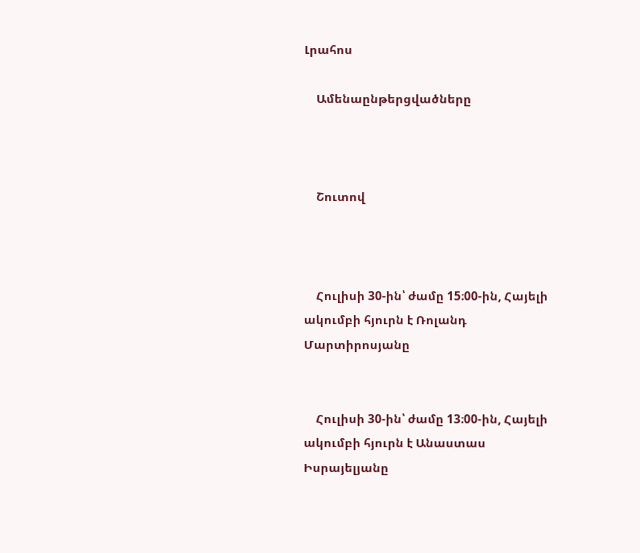Լրահոս

    Ամենաընթերցվածները



    Շուտով



    Հուլիսի 30-ին՝ ժամը 15։00-ին, Հայելի ակումբի հյուրն է Ռոլանդ Մարտիրոսյանը


    Հուլիսի 30-ին՝ ժամը 13։00-ին, Հայելի ակումբի հյուրն է Անաստաս Իսրայելյանը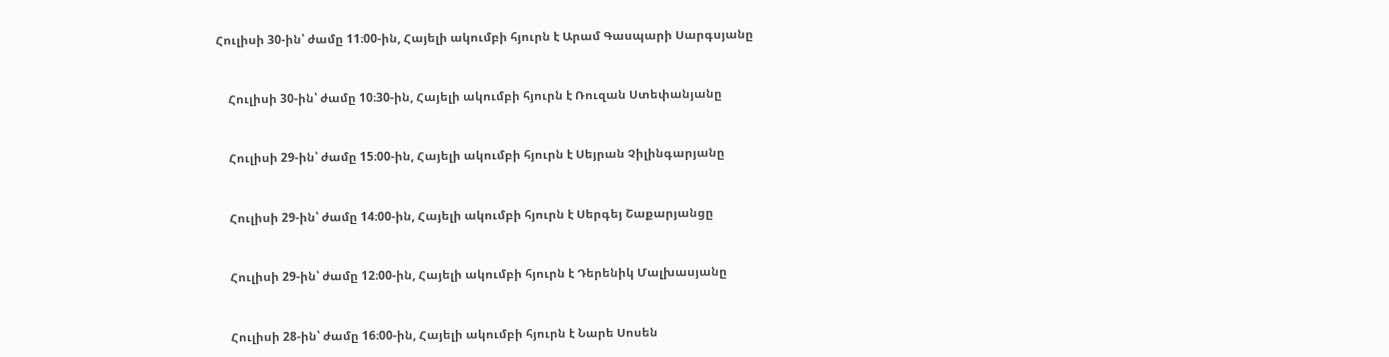Հուլիսի 30-ին՝ ժամը 11։00-ին, Հայելի ակումբի հյուրն է Արամ Գասպարի Սարգսյանը


    Հուլիսի 30-ին՝ ժամը 10։30-ին, Հայելի ակումբի հյուրն է Ռուզան Ստեփանյանը


    Հուլիսի 29-ին՝ ժամը 15։00-ին, Հայելի ակումբի հյուրն է Սեյրան Չիլինգարյանը


    Հուլիսի 29-ին՝ ժամը 14։00-ին, Հայելի ակումբի հյուրն է Սերգեյ Շաքարյանցը


    Հուլիսի 29-ին՝ ժամը 12։00-ին, Հայելի ակումբի հյուրն է Դերենիկ Մալխասյանը


    Հուլիսի 28-ին՝ ժամը 16։00-ին, Հայելի ակումբի հյուրն է Նարե Սոսեն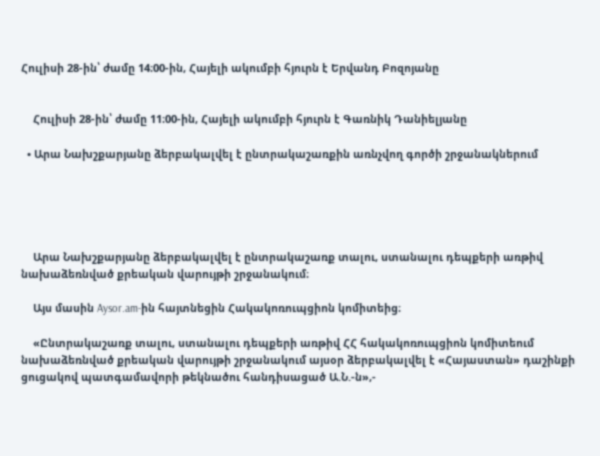Հուլիսի 28-ին՝ ժամը 14։00-ին, Հայելի ակումբի հյուրն է Երվանդ Բոզոյանը


    Հուլիսի 28-ին՝ ժամը 11։00-ին, Հայելի ակումբի հյուրն է Գառնիկ Դանիելյանը

  • Արա Նախշքարյանը ձերբակալվել է ընտրակաշառքին առնչվող գործի շրջանակներում





    Արա Նախշքարյանը ձերբակալվել է ընտրակաշառք տալու, ստանալու դեպքերի առթիվ նախաձեռնված քրեական վարույթի շրջանակում։

    Այս մասին Aysor.am-ին հայտնեցին Հակակոռուպցիոն կոմիտեից։

    «Ընտրակաշառք տալու, ստանալու դեպքերի առթիվ ՀՀ հակակոռուպցիոն կոմիտեում նախաձեռնված քրեական վարույթի շրջանակում այսօր ձերբակալվել է «Հայաստան» դաշինքի ցուցակով պատգամավորի թեկնածու հանդիսացած Ա.Ն.-ն»,-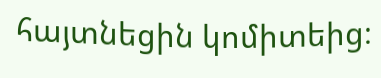հայտնեցին կոմիտեից։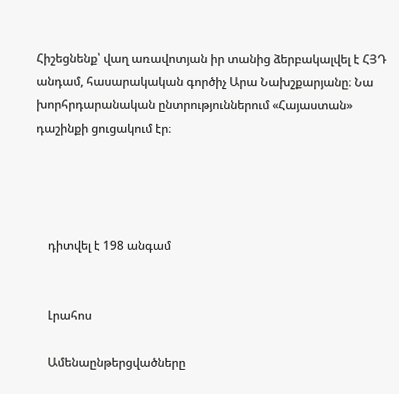Հիշեցնենք՝ վաղ առավոտյան իր տանից ձերբակալվել է ՀՅԴ անդամ, հասարակական գործիչ Արա Նախշքարյանը։ Նա խորհրդարանական ընտրություններում «Հայաստան» դաշինքի ցուցակում էր։




    դիտվել է 198 անգամ


    Լրահոս

    Ամենաընթերցվածները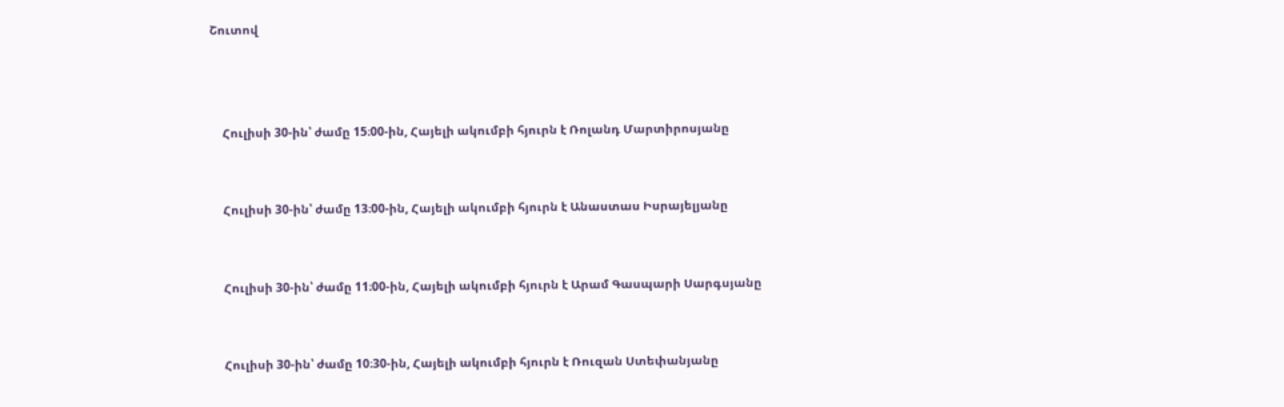Շուտով



    Հուլիսի 30-ին՝ ժամը 15։00-ին, Հայելի ակումբի հյուրն է Ռոլանդ Մարտիրոսյանը


    Հուլիսի 30-ին՝ ժամը 13։00-ին, Հայելի ակումբի հյուրն է Անաստաս Իսրայելյանը


    Հուլիսի 30-ին՝ ժամը 11։00-ին, Հայելի ակումբի հյուրն է Արամ Գասպարի Սարգսյանը


    Հուլիսի 30-ին՝ ժամը 10։30-ին, Հայելի ակումբի հյուրն է Ռուզան Ստեփանյանը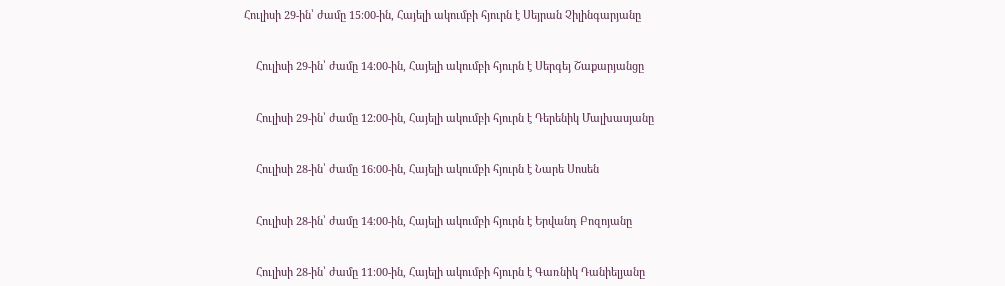Հուլիսի 29-ին՝ ժամը 15։00-ին, Հայելի ակումբի հյուրն է Սեյրան Չիլինգարյանը


    Հուլիսի 29-ին՝ ժամը 14։00-ին, Հայելի ակումբի հյուրն է Սերգեյ Շաքարյանցը


    Հուլիսի 29-ին՝ ժամը 12։00-ին, Հայելի ակումբի հյուրն է Դերենիկ Մալխասյանը


    Հուլիսի 28-ին՝ ժամը 16։00-ին, Հայելի ակումբի հյուրն է Նարե Սոսեն


    Հուլիսի 28-ին՝ ժամը 14։00-ին, Հայելի ակումբի հյուրն է Երվանդ Բոզոյանը


    Հուլիսի 28-ին՝ ժամը 11։00-ին, Հայելի ակումբի հյուրն է Գառնիկ Դանիելյանը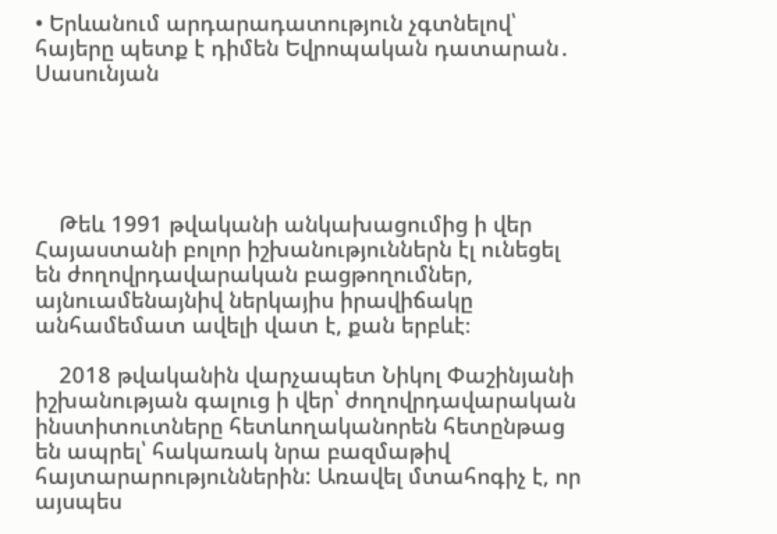• Երևանում արդարադատություն չգտնելով՝ հայերը պետք է դիմեն Եվրոպական դատարան․ Սասունյան





    Թեև 1991 թվականի անկախացումից ի վեր Հայաստանի բոլոր իշխանություններն էլ ունեցել են ժողովրդավարական բացթողումներ, այնուամենայնիվ ներկայիս իրավիճակը անհամեմատ ավելի վատ է, քան երբևէ։

    2018 թվականին վարչապետ Նիկոլ Փաշինյանի իշխանության գալուց ի վեր՝ ժողովրդավարական ինստիտուտները հետևողականորեն հետընթաց են ապրել՝ հակառակ նրա բազմաթիվ հայտարարություններին: Առավել մտահոգիչ է, որ այսպես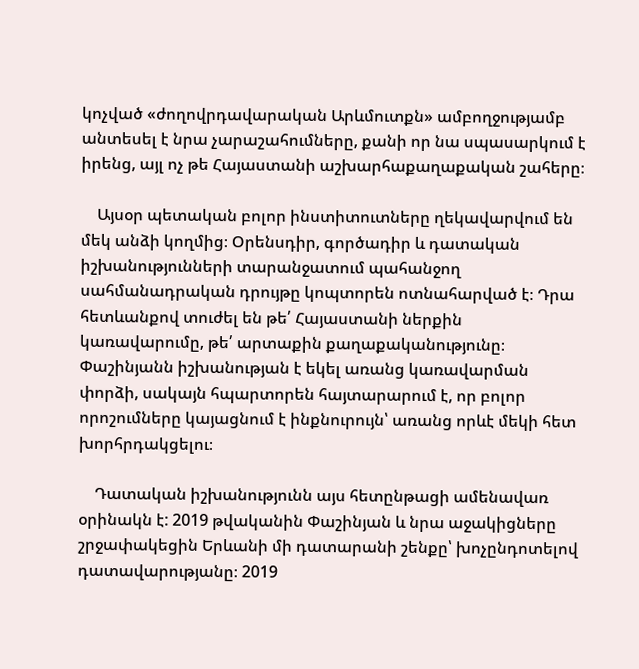կոչված «ժողովրդավարական Արևմուտքն» ամբողջությամբ անտեսել է նրա չարաշահումները, քանի որ նա սպասարկում է իրենց, այլ ոչ թե Հայաստանի աշխարհաքաղաքական շահերը։

    Այսօր պետական բոլոր ինստիտուտները ղեկավարվում են մեկ անձի կողմից։ Օրենսդիր, գործադիր և դատական իշխանությունների տարանջատում պահանջող սահմանադրական դրույթը կոպտորեն ոտնահարված է։ Դրա հետևանքով տուժել են թե՛ Հայաստանի ներքին կառավարումը, թե՛ արտաքին քաղաքականությունը։ Փաշինյանն իշխանության է եկել առանց կառավարման փորձի, սակայն հպարտորեն հայտարարում է, որ բոլոր որոշումները կայացնում է ինքնուրույն՝ առանց որևէ մեկի հետ խորհրդակցելու։

    Դատական իշխանությունն այս հետընթացի ամենավառ օրինակն է: 2019 թվականին Փաշինյան և նրա աջակիցները շրջափակեցին Երևանի մի դատարանի շենքը՝ խոչընդոտելով դատավարությանը։ 2019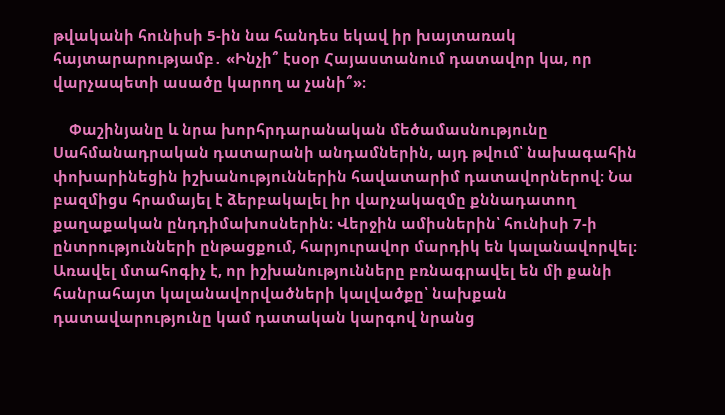թվականի հունիսի 5-ին նա հանդես եկավ իր խայտառակ հայտարարությամբ․ «Ինչի՞ էսօր Հայաստանում դատավոր կա, որ վարչապետի ասածը կարող ա չանի՞»։

    Փաշինյանը և նրա խորհրդարանական մեծամասնությունը Սահմանադրական դատարանի անդամներին, այդ թվում՝ նախագահին փոխարինեցին իշխանություններին հավատարիմ դատավորներով։ Նա բազմիցս հրամայել է ձերբակալել իր վարչակազմը քննադատող քաղաքական ընդդիմախոսներին։ Վերջին ամիսներին՝ հունիսի 7-ի ընտրությունների ընթացքում, հարյուրավոր մարդիկ են կալանավորվել։ Առավել մտահոգիչ է, որ իշխանությունները բռնագրավել են մի քանի հանրահայտ կալանավորվածների կալվածքը՝ նախքան դատավարությունը կամ դատական կարգով նրանց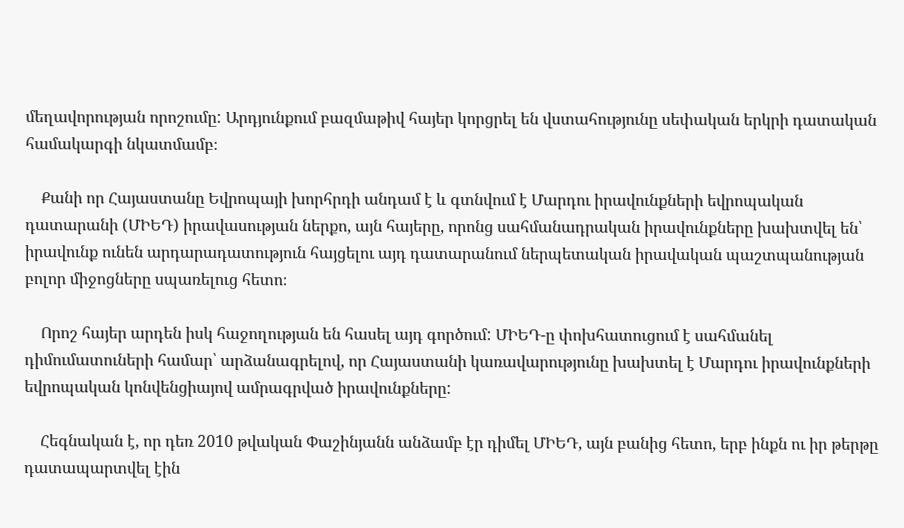մեղավորության որոշումը: Արդյունքում բազմաթիվ հայեր կորցրել են վստահությունը սեփական երկրի դատական համակարգի նկատմամբ։

    Քանի որ Հայաստանը Եվրոպայի խորհրդի անդամ է և գտնվում է Մարդու իրավունքների եվրոպական դատարանի (ՄԻԵԴ) իրավասության ներքո, այն հայերը, որոնց սահմանադրական իրավունքները խախտվել են՝ իրավունք ունեն արդարադատություն հայցելու այդ դատարանում ներպետական իրավական պաշտպանության բոլոր միջոցները սպառելուց հետո։

    Որոշ հայեր արդեն իսկ հաջողության են հասել այդ գործում: ՄԻԵԴ-ը փոխհատուցում է սահմանել դիմումատուների համար՝ արձանագրելով, որ Հայաստանի կառավարությունը խախտել է Մարդու իրավունքների եվրոպական կոնվենցիայով ամրագրված իրավունքները:

    Հեգնական է, որ դեռ 2010 թվական Փաշինյանն անձամբ էր դիմել ՄԻԵԴ, այն բանից հետո, երբ ինքն ու իր թերթը դատապարտվել էին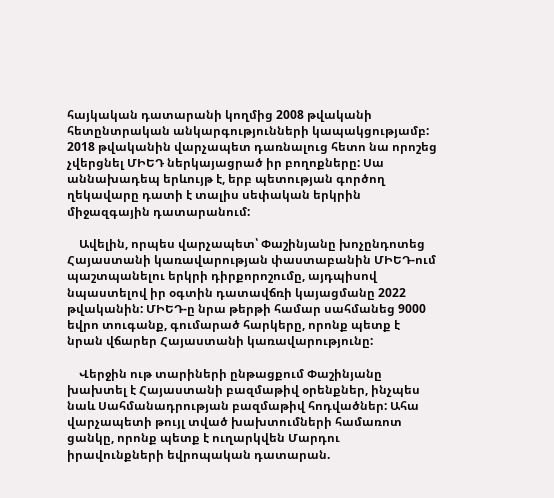հայկական դատարանի կողմից 2008 թվականի հետընտրական անկարգությունների կապակցությամբ: 2018 թվականին վարչապետ դառնալուց հետո նա որոշեց չվերցնել ՄԻԵԴ ներկայացրած իր բողոքները: Սա աննախադեպ երևույթ է, երբ պետության գործող ղեկավարը դատի է տալիս սեփական երկրին միջազգային դատարանում:

    Ավելին, որպես վարչապետ՝ Փաշինյանը խոչընդոտեց Հայաստանի կառավարության փաստաբանին ՄԻԵԴ-ում պաշտպանելու երկրի դիրքորոշումը, այդպիսով նպաստելով իր օգտին դատավճռի կայացմանը 2022 թվականին: ՄԻԵԴ-ը նրա թերթի համար սահմանեց 9000 եվրո տուգանք, գումարած հարկերը, որոնք պետք է նրան վճարեր Հայաստանի կառավարությունը:

    Վերջին ութ տարիների ընթացքում Փաշինյանը խախտել է Հայաստանի բազմաթիվ օրենքներ, ինչպես նաև Սահմանադրության բազմաթիվ հոդվածներ: Ահա վարչապետի թույլ տված խախտումների համառոտ ցանկը, որոնք պետք է ուղարկվեն Մարդու իրավունքների եվրոպական դատարան.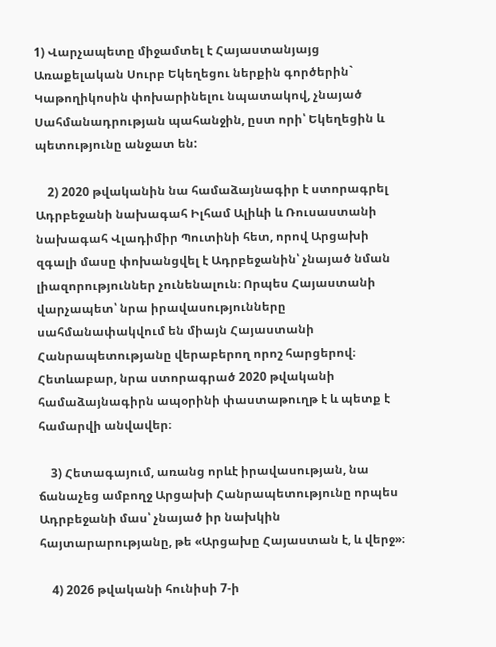1) Վարչապետը միջամտել է Հայաստանյայց Առաքելական Սուրբ Եկեղեցու ներքին գործերին` Կաթողիկոսին փոխարինելու նպատակով, չնայած Սահմանադրության պահանջին, ըստ որի՝ Եկեղեցին և պետությունը անջատ են:

    2) 2020 թվականին նա համաձայնագիր է ստորագրել Ադրբեջանի նախագահ Իլհամ Ալիևի և Ռուսաստանի նախագահ Վլադիմիր Պուտինի հետ, որով Արցախի զգալի մասը փոխանցվել է Ադրբեջանին՝ չնայած նման լիազորություններ չունենալուն։ Որպես Հայաստանի վարչապետ՝ նրա իրավասությունները սահմանափակվում են միայն Հայաստանի Հանրապետությանը վերաբերող որոշ հարցերով։ Հետևաբար, նրա ստորագրած 2020 թվականի համաձայնագիրն ապօրինի փաստաթուղթ է և պետք է համարվի անվավեր։

    3) Հետագայում, առանց որևէ իրավասության, նա ճանաչեց ամբողջ Արցախի Հանրապետությունը որպես Ադրբեջանի մաս՝ չնայած իր նախկին հայտարարությանը, թե «Արցախը Հայաստան է, և վերջ»։

    4) 2026 թվականի հունիսի 7-ի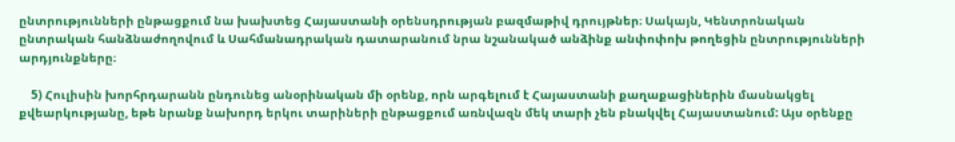ընտրությունների ընթացքում նա խախտեց Հայաստանի օրենսդրության բազմաթիվ դրույթներ։ Սակայն, Կենտրոնական ընտրական հանձնաժողովում և Սահմանադրական դատարանում նրա նշանակած անձինք անփոփոխ թողեցին ընտրությունների արդյունքները։

    5) Հուլիսին խորհրդարանն ընդունեց անօրինական մի օրենք, որն արգելում է Հայաստանի քաղաքացիներին մասնակցել քվեարկությանը, եթե նրանք նախորդ երկու տարիների ընթացքում առնվազն մեկ տարի չեն բնակվել Հայաստանում: Այս օրենքը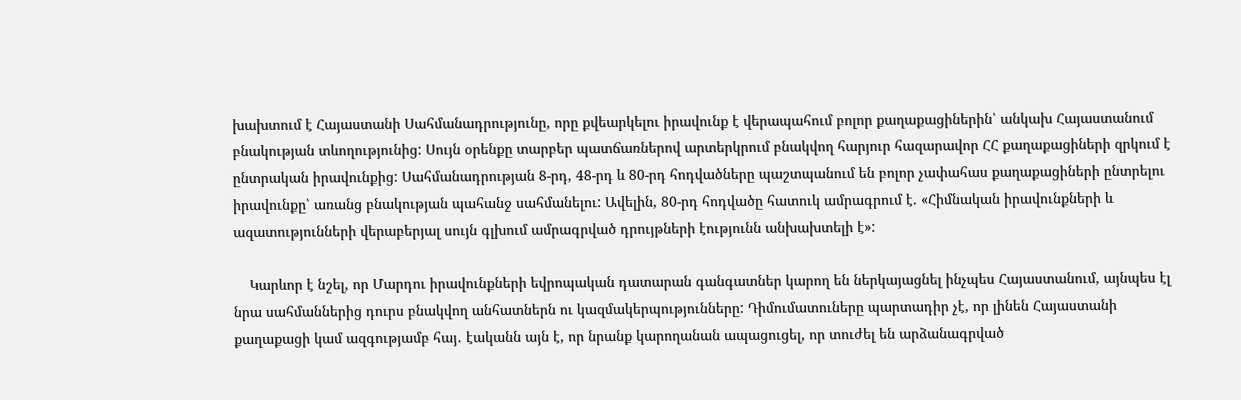խախտում է Հայաստանի Սահմանադրությունը, որը քվեարկելու իրավունք է վերապահում բոլոր քաղաքացիներին՝ անկախ Հայաստանում բնակության տևողությունից: Սույն օրենքը տարբեր պատճառներով արտերկրում բնակվող հարյուր հազարավոր ՀՀ քաղաքացիների զրկում է ընտրական իրավունքից: Սահմանադրության 8-րդ, 48-րդ և 80-րդ հոդվածները պաշտպանում են բոլոր չափահաս քաղաքացիների ընտրելու իրավունքը՝ առանց բնակության պահանջ սահմանելու: Ավելին, 80-րդ հոդվածը հատուկ ամրագրում է. «Հիմնական իրավունքների և ազատությունների վերաբերյալ սույն գլխում ամրագրված դրույթների էությունն անխախտելի է»:

    Կարևոր է նշել, որ Մարդու իրավունքների եվրոպական դատարան գանգատներ կարող են ներկայացնել ինչպես Հայաստանում, այնպես էլ նրա սահմաններից դուրս բնակվող անհատներն ու կազմակերպությունները: Դիմումատուները պարտադիր չէ, որ լինեն Հայաստանի քաղաքացի կամ ազգությամբ հայ․ էականն այն է, որ նրանք կարողանան ապացուցել, որ տուժել են արձանագրված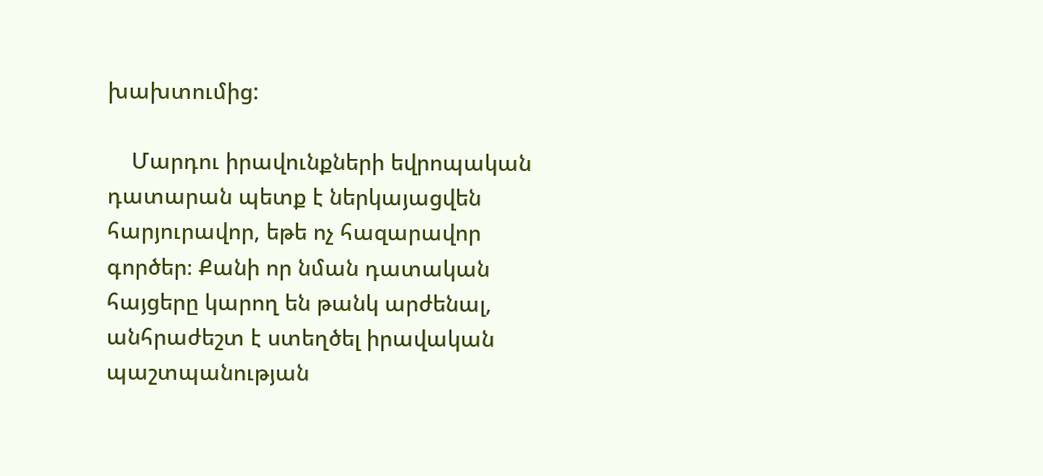խախտումից:

    Մարդու իրավունքների եվրոպական դատարան պետք է ներկայացվեն հարյուրավոր, եթե ոչ հազարավոր գործեր։ Քանի որ նման դատական հայցերը կարող են թանկ արժենալ, անհրաժեշտ է ստեղծել իրավական պաշտպանության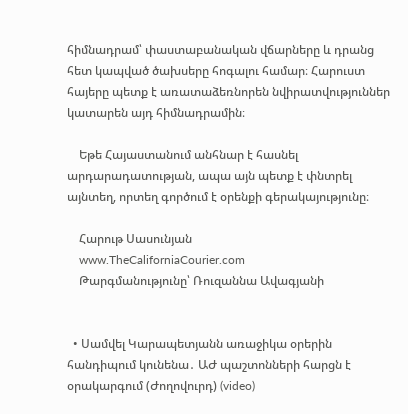հիմնադրամ՝ փաստաբանական վճարները և դրանց հետ կապված ծախսերը հոգալու համար։ Հարուստ հայերը պետք է առատաձեռնորեն նվիրատվություններ կատարեն այդ հիմնադրամին։

    Եթե Հայաստանում անհնար է հասնել արդարադատության, ապա այն պետք է փնտրել այնտեղ, որտեղ գործում է օրենքի գերակայությունը։

    Հարութ Սասունյան
    www.TheCaliforniaCourier.com
    Թարգմանությունը՝ Ռուզաննա Ավագյանի


  • Սամվել Կարապետյանն առաջիկա օրերին հանդիպում կունենա․ ԱԺ պաշտոնների հարցն է օրակարգում (Ժողովուրդ) (video)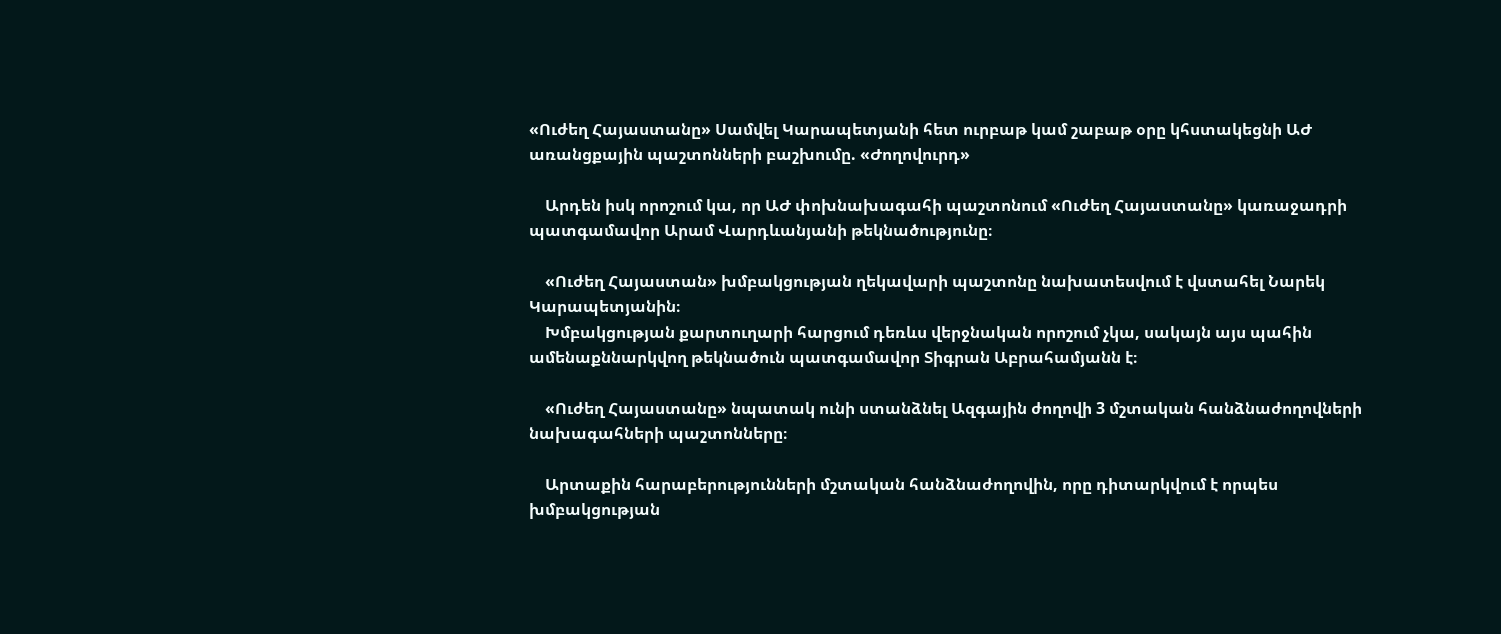«Ուժեղ Հայաստանը» Սամվել Կարապետյանի հետ ուրբաթ կամ շաբաթ օրը կհստակեցնի ԱԺ առանցքային պաշտոնների բաշխումը. «Ժողովուրդ»

    Արդեն իսկ որոշում կա, որ ԱԺ փոխնախագահի պաշտոնում «Ուժեղ Հայաստանը» կառաջադրի պատգամավոր Արամ Վարդևանյանի թեկնածությունը։

    «Ուժեղ Հայաստան» խմբակցության ղեկավարի պաշտոնը նախատեսվում է վստահել Նարեկ Կարապետյանին։
    Խմբակցության քարտուղարի հարցում դեռևս վերջնական որոշում չկա, սակայն այս պահին ամենաքննարկվող թեկնածուն պատգամավոր Տիգրան Աբրահամյանն է։

    «Ուժեղ Հայաստանը» նպատակ ունի ստանձնել Ազգային ժողովի 3 մշտական հանձնաժողովների նախագահների պաշտոնները։

    Արտաքին հարաբերությունների մշտական հանձնաժողովին, որը դիտարկվում է որպես խմբակցության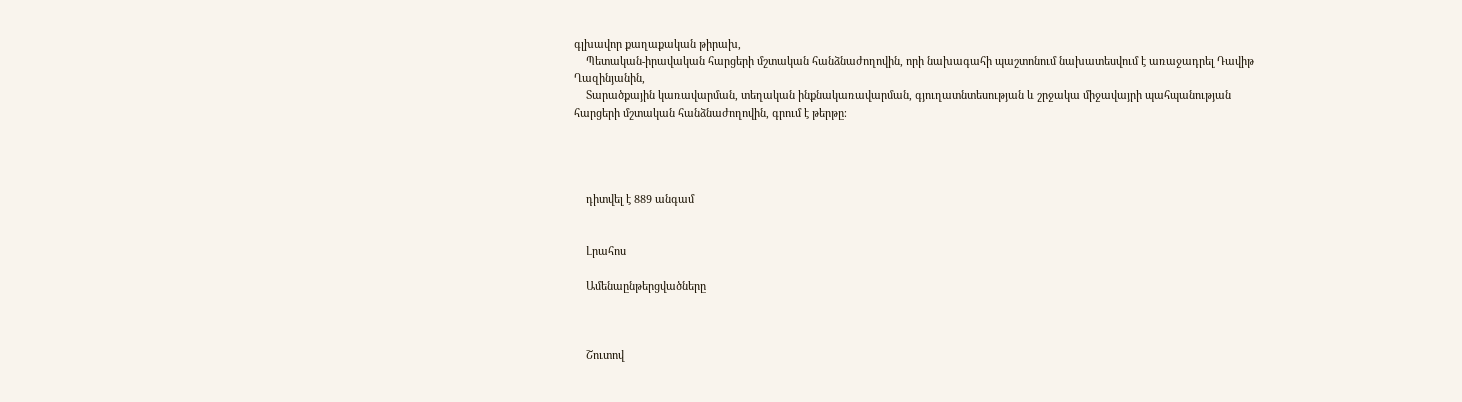գլխավոր քաղաքական թիրախ,
    Պետական-իրավական հարցերի մշտական հանձնաժողովին, որի նախագահի պաշտոնում նախատեսվում է առաջադրել Դավիթ Ղազինյանին,
    Տարածքային կառավարման, տեղական ինքնակառավարման, գյուղատնտեսության և շրջակա միջավայրի պահպանության հարցերի մշտական հանձնաժողովին, գրում է թերթը։




    դիտվել է 889 անգամ


    Լրահոս

    Ամենաընթերցվածները



    Շուտով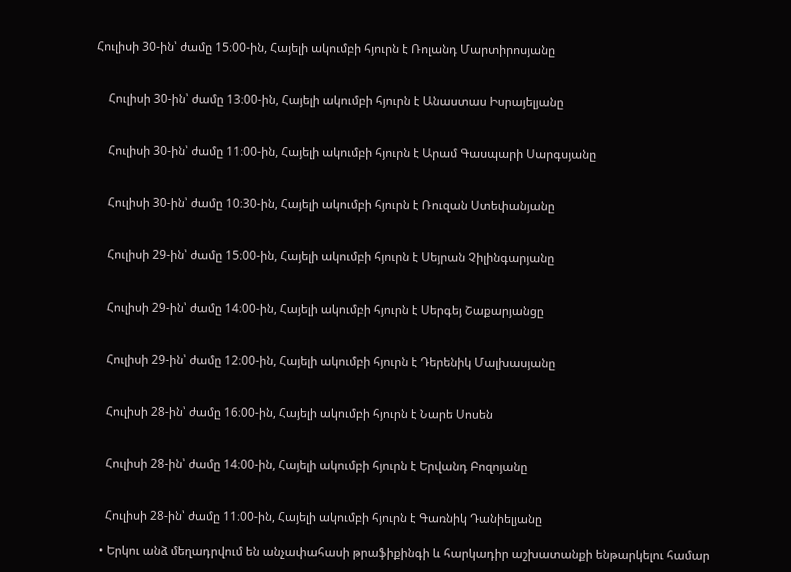Հուլիսի 30-ին՝ ժամը 15։00-ին, Հայելի ակումբի հյուրն է Ռոլանդ Մարտիրոսյանը


    Հուլիսի 30-ին՝ ժամը 13։00-ին, Հայելի ակումբի հյուրն է Անաստաս Իսրայելյանը


    Հուլիսի 30-ին՝ ժամը 11։00-ին, Հայելի ակումբի հյուրն է Արամ Գասպարի Սարգսյանը


    Հուլիսի 30-ին՝ ժամը 10։30-ին, Հայելի ակումբի հյուրն է Ռուզան Ստեփանյանը


    Հուլիսի 29-ին՝ ժամը 15։00-ին, Հայելի ակումբի հյուրն է Սեյրան Չիլինգարյանը


    Հուլիսի 29-ին՝ ժամը 14։00-ին, Հայելի ակումբի հյուրն է Սերգեյ Շաքարյանցը


    Հուլիսի 29-ին՝ ժամը 12։00-ին, Հայելի ակումբի հյուրն է Դերենիկ Մալխասյանը


    Հուլիսի 28-ին՝ ժամը 16։00-ին, Հայելի ակումբի հյուրն է Նարե Սոսեն


    Հուլիսի 28-ին՝ ժամը 14։00-ին, Հայելի ակումբի հյուրն է Երվանդ Բոզոյանը


    Հուլիսի 28-ին՝ ժամը 11։00-ին, Հայելի ակումբի հյուրն է Գառնիկ Դանիելյանը

  • Երկու անձ մեղադրվում են անչափահասի թրաֆիքինգի և հարկադիր աշխատանքի ենթարկելու համար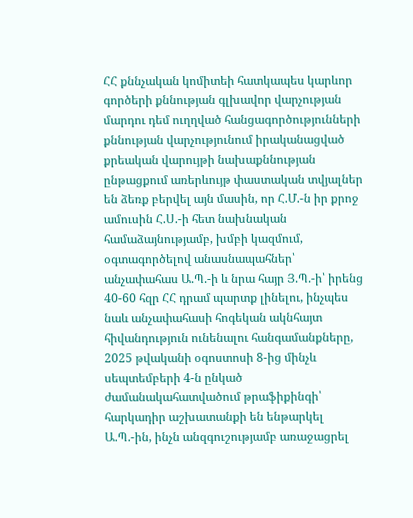ՀՀ քննչական կոմիտեի հատկապես կարևոր գործերի քննության գլխավոր վարչության մարդու դեմ ուղղված հանցագործությունների քննության վարչությունում իրականացված քրեական վարույթի նախաքննության ընթացքում առերևույթ փաստական տվյալներ են ձեռք բերվել այն մասին, որ Հ.Մ.-ն իր քրոջ ամուսին Հ.Ս.-ի հետ նախնական համաձայնությամբ, խմբի կազմում, օգտագործելով անասնապահներ՝ անչափահաս Ա.Պ.-ի և նրա հայր Յ.Պ.-ի՝ իրենց 40-60 հզր ՀՀ դրամ պարտք լինելու, ինչպես նաև անչափահասի հոգեկան ակնհայտ հիվանդություն ունենալու հանգամանքները, 2025 թվականի օգոստոսի 8-ից մինչև սեպտեմբերի 4-ն ընկած ժամանակահատվածում թրաֆիքինգի՝ հարկադիր աշխատանքի են ենթարկել Ա.Պ.-ին, ինչն անզգուշությամբ առաջացրել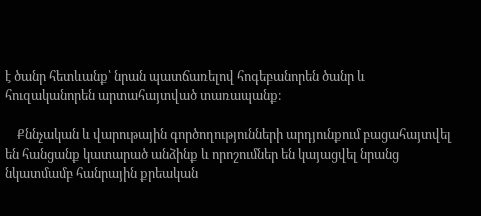է ծանր հետևանք՝ նրան պատճառելով հոգեբանորեն ծանր և հուզականորեն արտահայտված տառապանք։

    Քննչական և վարութային գործողությունների արդյունքում բացահայտվել են հանցանք կատարած անձինք և որոշումներ են կայացվել նրանց նկատմամբ հանրային քրեական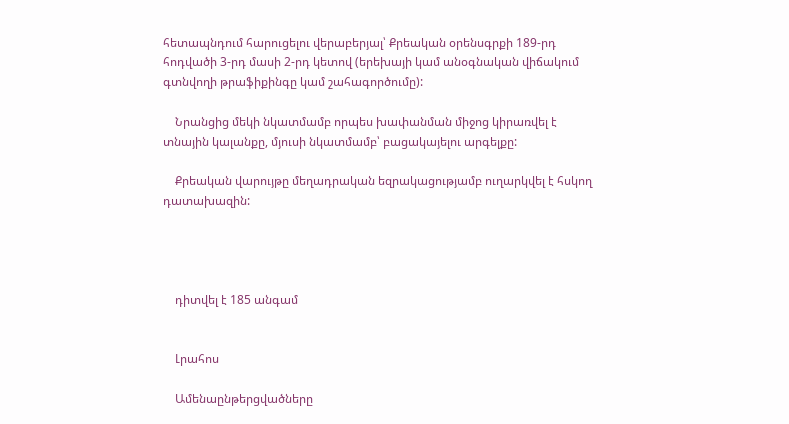հետապնդում հարուցելու վերաբերյալ՝ Քրեական օրենսգրքի 189-րդ հոդվածի 3-րդ մասի 2-րդ կետով (երեխայի կամ անօգնական վիճակում գտնվողի թրաֆիքինգը կամ շահագործումը):

    Նրանցից մեկի նկատմամբ որպես խափանման միջոց կիրառվել է տնային կալանքը, մյուսի նկատմամբ՝ բացակայելու արգելքը:

    Քրեական վարույթը մեղադրական եզրակացությամբ ուղարկվել է հսկող դատախազին:




    դիտվել է 185 անգամ


    Լրահոս

    Ամենաընթերցվածները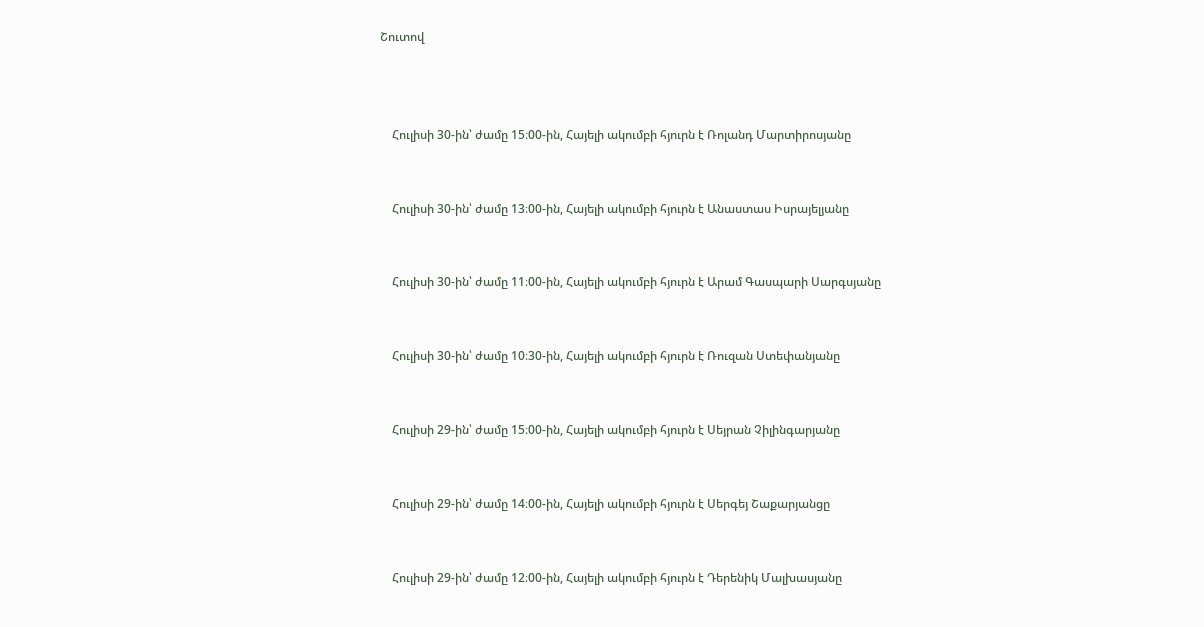Շուտով



    Հուլիսի 30-ին՝ ժամը 15։00-ին, Հայելի ակումբի հյուրն է Ռոլանդ Մարտիրոսյանը


    Հուլիսի 30-ին՝ ժամը 13։00-ին, Հայելի ակումբի հյուրն է Անաստաս Իսրայելյանը


    Հուլիսի 30-ին՝ ժամը 11։00-ին, Հայելի ակումբի հյուրն է Արամ Գասպարի Սարգսյանը


    Հուլիսի 30-ին՝ ժամը 10։30-ին, Հայելի ակումբի հյուրն է Ռուզան Ստեփանյանը


    Հուլիսի 29-ին՝ ժամը 15։00-ին, Հայելի ակումբի հյուրն է Սեյրան Չիլինգարյանը


    Հուլիսի 29-ին՝ ժամը 14։00-ին, Հայելի ակումբի հյուրն է Սերգեյ Շաքարյանցը


    Հուլիսի 29-ին՝ ժամը 12։00-ին, Հայելի ակումբի հյուրն է Դերենիկ Մալխասյանը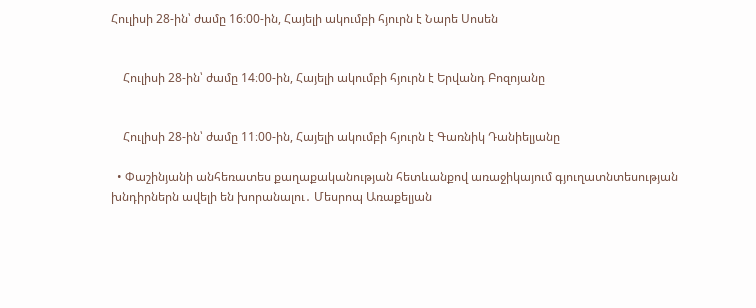Հուլիսի 28-ին՝ ժամը 16։00-ին, Հայելի ակումբի հյուրն է Նարե Սոսեն


    Հուլիսի 28-ին՝ ժամը 14։00-ին, Հայելի ակումբի հյուրն է Երվանդ Բոզոյանը


    Հուլիսի 28-ին՝ ժամը 11։00-ին, Հայելի ակումբի հյուրն է Գառնիկ Դանիելյանը

  • Փաշինյանի անհեռատես քաղաքականության հետևանքով առաջիկայում գյուղատնտեսության խնդիրներն ավելի են խորանալու․ Մեսրոպ Առաքելյան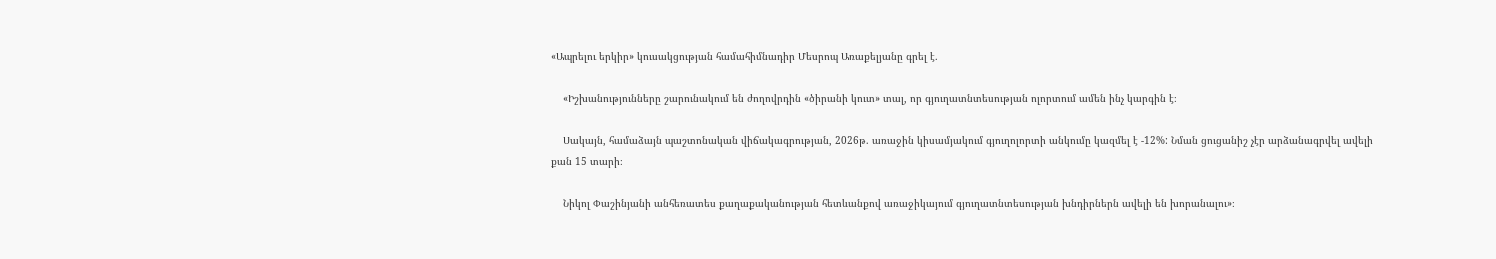«Ապրելու երկիր» կուսակցության համահիմնադիր Մեսրոպ Առաքելյանը գրել է․

    «Իշխանությունները շարունակում են ժողովրդին «ծիրանի կուտ» տալ, որ գյուղատնտեսության ոլորտում ամեն ինչ կարգին է։

    Սակայն, համաձայն պաշտոնական վիճակագրության, 2026թ. առաջին կիսամյակում գյուղոլորտի անկումը կազմել է -12%: Նման ցուցանիշ չէր արձանագրվել ավելի քան 15 տարի։

    Նիկոլ Փաշինյանի անհեռատես քաղաքականության հետևանքով առաջիկայում գյուղատնտեսության խնդիրներն ավելի են խորանալու»։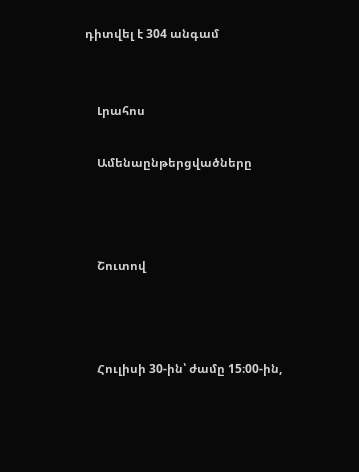դիտվել է 304 անգամ


    Լրահոս

    Ամենաընթերցվածները



    Շուտով



    Հուլիսի 30-ին՝ ժամը 15։00-ին,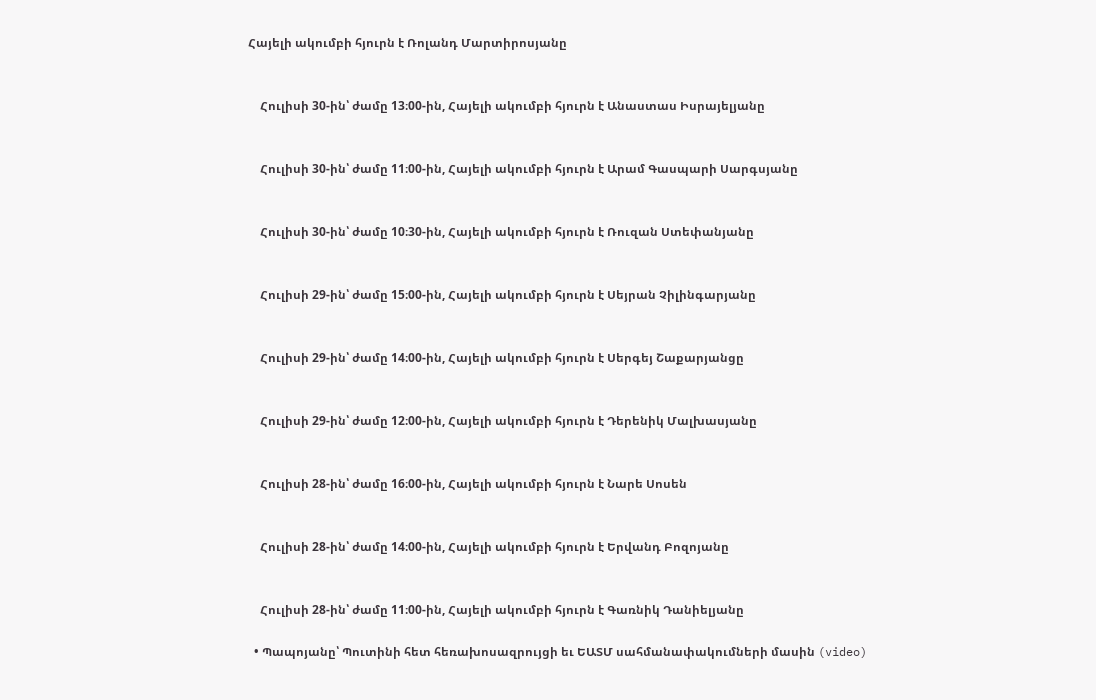Հայելի ակումբի հյուրն է Ռոլանդ Մարտիրոսյանը


    Հուլիսի 30-ին՝ ժամը 13։00-ին, Հայելի ակումբի հյուրն է Անաստաս Իսրայելյանը


    Հուլիսի 30-ին՝ ժամը 11։00-ին, Հայելի ակումբի հյուրն է Արամ Գասպարի Սարգսյանը


    Հուլիսի 30-ին՝ ժամը 10։30-ին, Հայելի ակումբի հյուրն է Ռուզան Ստեփանյանը


    Հուլիսի 29-ին՝ ժամը 15։00-ին, Հայելի ակումբի հյուրն է Սեյրան Չիլինգարյանը


    Հուլիսի 29-ին՝ ժամը 14։00-ին, Հայելի ակումբի հյուրն է Սերգեյ Շաքարյանցը


    Հուլիսի 29-ին՝ ժամը 12։00-ին, Հայելի ակումբի հյուրն է Դերենիկ Մալխասյանը


    Հուլիսի 28-ին՝ ժամը 16։00-ին, Հայելի ակումբի հյուրն է Նարե Սոսեն


    Հուլիսի 28-ին՝ ժամը 14։00-ին, Հայելի ակումբի հյուրն է Երվանդ Բոզոյանը


    Հուլիսի 28-ին՝ ժամը 11։00-ին, Հայելի ակումբի հյուրն է Գառնիկ Դանիելյանը

  • Պապոյանը՝ Պուտինի հետ հեռախոսազրույցի եւ ԵԱՏՄ սահմանափակումների մասին (video)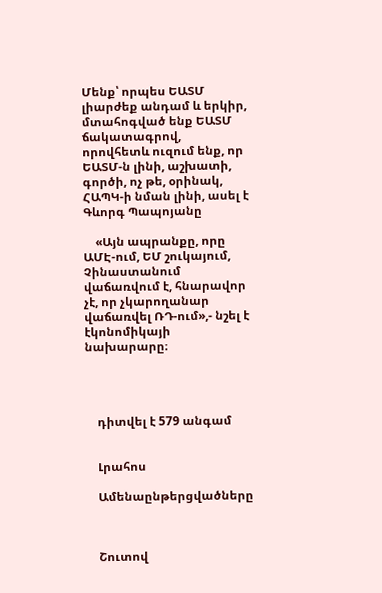Մենք՝ որպես ԵԱՏՄ լիարժեք անդամ և երկիր, մտահոգված ենք ԵԱՏՄ ճակատագրով, որովհետև ուզում ենք, որ ԵԱՏՄ-ն լինի, աշխատի, գործի, ոչ թե, օրինակ, ՀԱՊԿ-ի նման լինի, ասել է Գևորգ Պապոյանը

    «Այն ապրանքը, որը ԱՄԷ-ում, ԵՄ շուկայում, Չինաստանում վաճառվում է, հնարավոր չէ, որ չկարողանար վաճառվել ՌԴ-ում»,- նշել է էկոնոմիկայի նախարարը։




    դիտվել է 579 անգամ


    Լրահոս

    Ամենաընթերցվածները



    Շուտով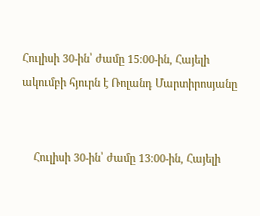Հուլիսի 30-ին՝ ժամը 15։00-ին, Հայելի ակումբի հյուրն է Ռոլանդ Մարտիրոսյանը


    Հուլիսի 30-ին՝ ժամը 13։00-ին, Հայելի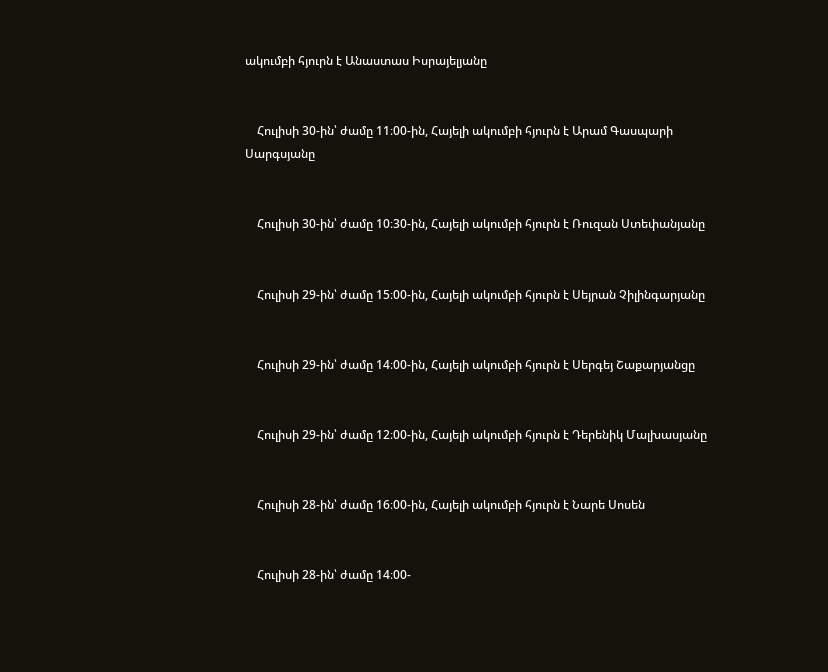ակումբի հյուրն է Անաստաս Իսրայելյանը


    Հուլիսի 30-ին՝ ժամը 11։00-ին, Հայելի ակումբի հյուրն է Արամ Գասպարի Սարգսյանը


    Հուլիսի 30-ին՝ ժամը 10։30-ին, Հայելի ակումբի հյուրն է Ռուզան Ստեփանյանը


    Հուլիսի 29-ին՝ ժամը 15։00-ին, Հայելի ակումբի հյուրն է Սեյրան Չիլինգարյանը


    Հուլիսի 29-ին՝ ժամը 14։00-ին, Հայելի ակումբի հյուրն է Սերգեյ Շաքարյանցը


    Հուլիսի 29-ին՝ ժամը 12։00-ին, Հայելի ակումբի հյուրն է Դերենիկ Մալխասյանը


    Հուլիսի 28-ին՝ ժամը 16։00-ին, Հայելի ակումբի հյուրն է Նարե Սոսեն


    Հուլիսի 28-ին՝ ժամը 14։00-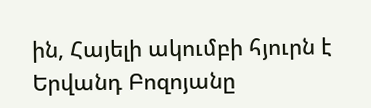ին, Հայելի ակումբի հյուրն է Երվանդ Բոզոյանը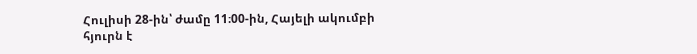Հուլիսի 28-ին՝ ժամը 11։00-ին, Հայելի ակումբի հյուրն է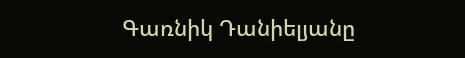Գառնիկ Դանիելյանը